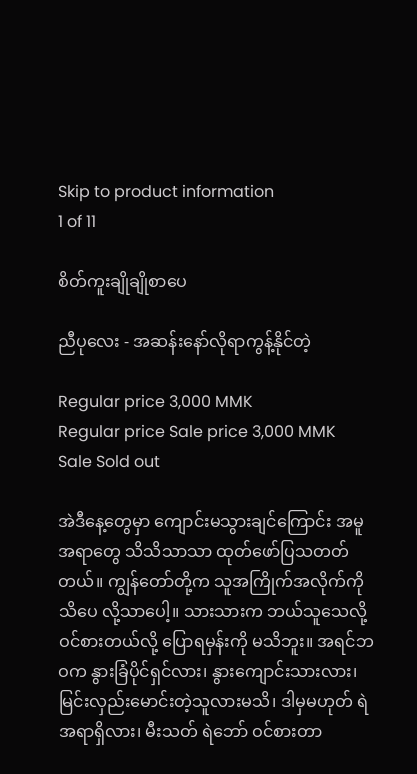Skip to product information
1 of 11

စိတ်ကူးချိုချိုစာပေ

ညီပုလေး - အဆန်းနော်လိုရာကွန့်နိုင်တဲ့

Regular price 3,000 MMK
Regular price Sale price 3,000 MMK
Sale Sold out

အဲဒီနေ့တွေမှာ ကျောင်းမသွားချင်ကြောင်း အမူအရာတွေ သိသိသာသာ ထုတ်ဖော်ပြသတတ်တယ်။ ကျွန်တော်တို့က သူအကြိုက်အလိုက်ကို သိပေ လို့သာပေါ့။ သားသားက ဘယ်သူသေလို့ ဝင်စားတယ်လို့ ပြောရမှန်းကို မသိဘူး။ အရင်ဘဝက နွားခြံပိုင်ရှင်လား၊ နွားကျောင်းသားလား၊ မြင်းလှည်းမောင်းတဲ့သူလားမသိ၊ ဒါမှမဟုတ် ရဲအရာရှိလား၊ မီးသတ် ရဲဘော် ဝင်စားတာ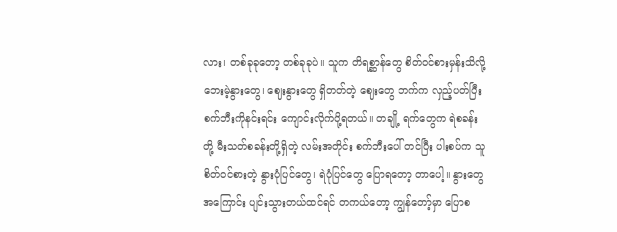လား၊ တစ်ခုခုတော့ တစ်ခုခုပဲ။ သူက တိရစ္ဆာန်တွေ စိတ်ဝင်စားမှန်းသိလို့ ဘေးမဲ့နွားတွေ၊ ဈေးနွားတွေ ရှိတတ်တဲ့ ဈေးတွေ ဘက်က လှည့်ပတ်ပြီး စက်ဘီးကိုနင်းရင်း ကျောင်းလိုက်ပို့ရတယ်။ တချို့ ရက်တွေက ရဲစခန်းတို့ မီးသတ်စခန်းတို့ရှိတဲ့ လမ်းအတိုင်း စက်ဘီးပေါ် တင်ပြီး ပါးစပ်က သူစိတ်ဝင်စားတဲ့ နွားပုံပြင်တွေ၊ ရဲပုံပြင်တွေ ပြောရတော့ တာပေါ့။ နွားတွေအကြောင်း ပျင်းသွားတယ်ထင်ရင် တကယ်တော့ ကျွန်တော့်မှာ ပြောစ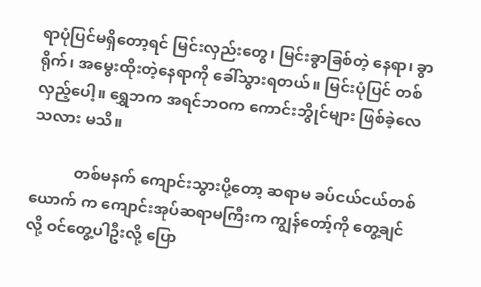ရာပုံပြင်မရှိတော့ရင် မြင်းလှည်းတွေ၊ မြင်းခွာခြစ်တဲ့ နေရာ၊ ခွာရိုက်၊ အမွေးထိုးတဲ့နေရာကို ခေါ်သွားရတယ်။ မြင်းပုံပြင် တစ်လှည့်ပေါ့။ ရွှေဘက အရင်ဘဝက ကောင်းဘွိုင်များ ဖြစ်ခဲ့လေသလား မသိ။

           တစ်မနက် ကျောင်းသွားပို့တော့ ဆရာမ ခပ်ငယ်ငယ်တစ်ယောက် က ကျောင်းအုပ်ဆရာမကြီးက ကျွန်တော့်ကို တွေ့ချင်လို့ ဝင်တွေ့ပါဦးလို့ ပြော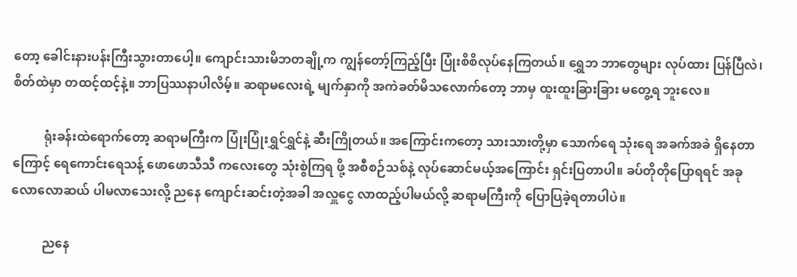တော့ ခေါင်းနားပန်းကြီးသွားတာပေါ့။ ကျောင်းသားမိဘတချို့က ကျွန်တော့်ကြည့်ပြီး ပြုံးစိစိလုပ်နေကြတယ်။ ရွှေဘ ဘာတွေများ လုပ်ထား ပြန်ပြီလဲ၊ စိတ်ထဲမှာ တထင့်ထင့်နဲ့။ ဘာပြဿနာပါလိမ့်။ ဆရာမလေးရဲ့ မျက်နှာကို အကဲခတ်မိသလောက်တော့ ဘာမှ ထူးထူးခြားခြား မတွေ့ရ ဘူးလေ။

          ရုံးခန်းထဲရောက်တော့ ဆရာမကြီးက ပြုံးပြုံးရွှင်ရွှင်နဲ့ ဆီးကြိုတယ်။ အကြောင်းကတော့ သားသားတို့မှာ သောက်ရေ သုံးရေ အခက်အခဲ ရှိနေတာကြောင့် ရေကောင်းရေသန့် ဖောဖောသီသီ ကလေးတွေ သုံးစွဲကြရ ဖို့ အစီစဉ်သစ်နဲ့ လုပ်ဆောင်မယ့်အကြောင်း ရှင်းပြတာပါ။ ခပ်တိုတိုပြောရရင် အခုလောလောဆယ် ပါမလာသေးလို့ ညနေ ကျောင်းဆင်းတဲ့အခါ အလှူငွေ လာထည့်ပါမယ်လို့ ဆရာမကြီးကို ပြောပြခဲ့ရတာပါပဲ။

          ညနေ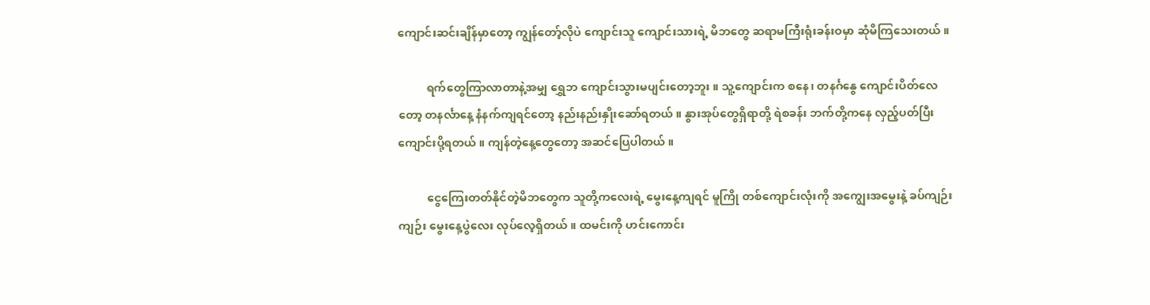ကျောင်းဆင်းချိန်မှာတော့ ကျွန်တော့်လိုပဲ ကျောင်းသူ ကျောင်းသားရဲ့ မိဘတွေ ဆရာမကြီးရုံးခန်းဝမှာ ဆုံမိကြသေးတယ်။

          ရက်တွေကြာလာတာနဲ့အမျှ ရွှေဘ ကျောင်းသွားမပျင်းတော့ဘူး။ သူ့ကျောင်းက စနေ၊ တနင်္ဂနွေ ကျောင်းပိတ်လေတော့ တနင်္လာနေ့ နံနက်ကျရင်တော့ နည်းနည်းနှိုးဆော်ရတယ်။ နွားအုပ်တွေရှိရာတို့ ရဲစခန်း ဘက်တို့ကနေ လှည့်ပတ်ပြီး ကျောင်းပို့ရတယ်။ ကျန်တဲ့နေ့တွေတော့ အဆင်ပြေပါတယ်။

          ငွေကြေးတတ်နိုင်တဲ့မိဘတွေက သူတို့ကလေးရဲ့ မွေးနေ့ကျရင် မူကြို တစ်ကျောင်းလုံးကို အကျွေးအမွေးနဲ့ ခပ်ကျဉ်းကျဉ်း မွေးနေ့ပွဲလေး လုပ်လေ့ရှိတယ်။ ထမင်းကို ဟင်းကောင်း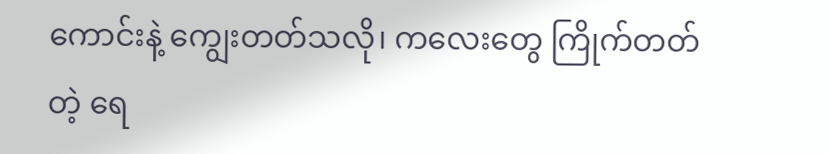ကောင်းနဲ့ ကျွေးတတ်သလို၊ ကလေးတွေ ကြိုက်တတ်တဲ့ ရေ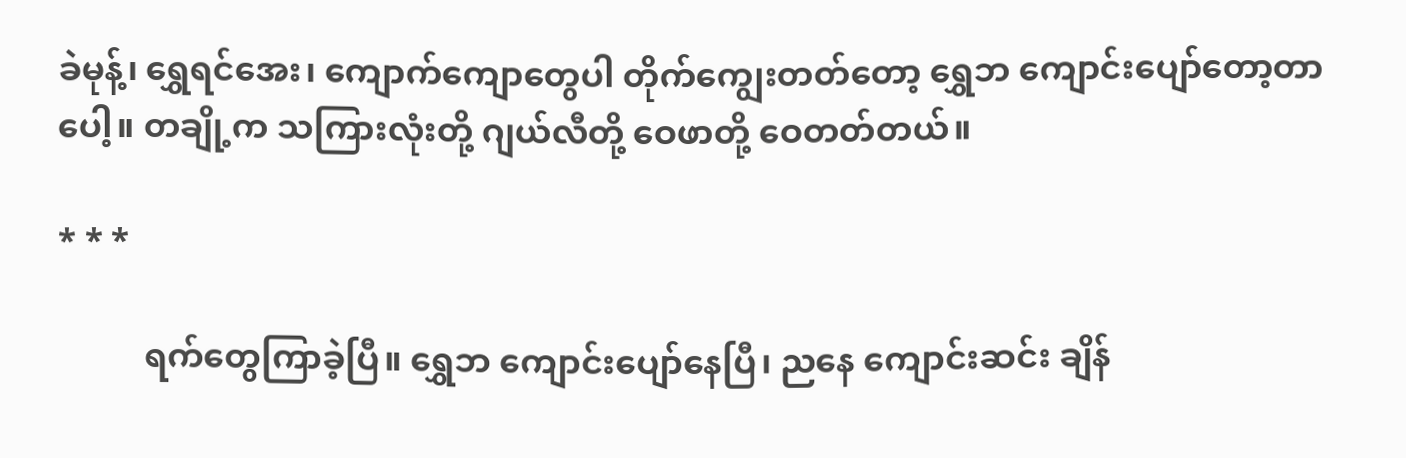ခဲမုန့်၊ ရွှေရင်အေး၊ ကျောက်ကျောတွေပါ တိုက်ကျွေးတတ်တော့ ရွှေဘ ကျောင်းပျော်တော့တာပေါ့။ တချို့က သကြားလုံးတို့ ဂျယ်လီတို့ ဝေဖာတို့ ဝေတတ်တယ်။

* * *

          ရက်တွေကြာခဲ့ပြီ။ ရွှေဘ ကျောင်းပျော်နေပြီ၊ ညနေ ကျောင်းဆင်း ချိန်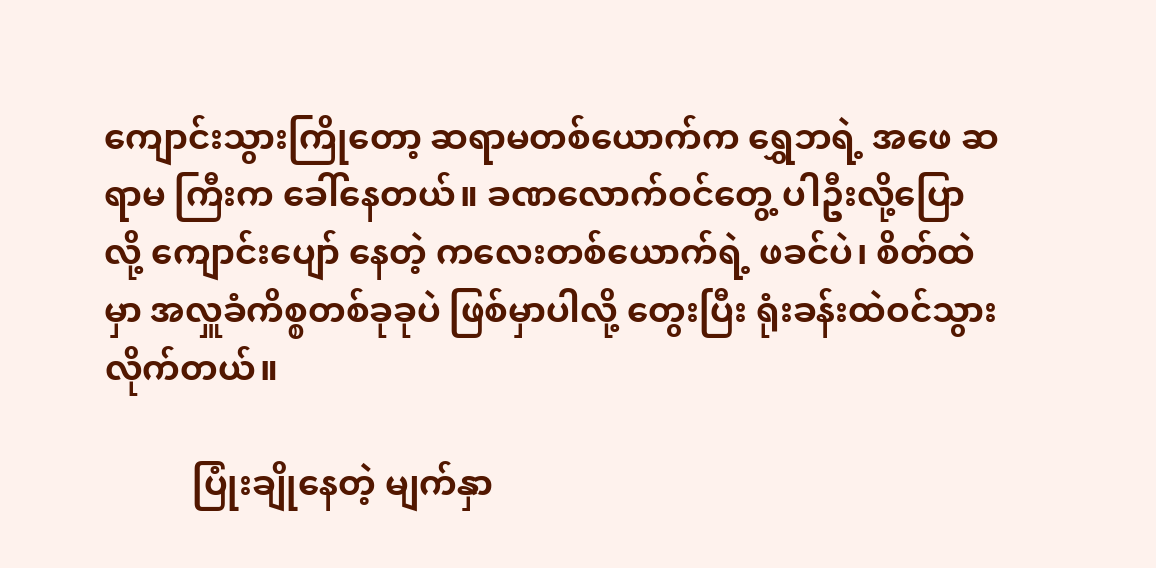ကျောင်းသွားကြိုတော့ ဆရာမတစ်ယောက်က ရွှေဘရဲ့ အဖေ ဆရာမ ကြီးက ခေါ်နေတယ်။ ခဏလောက်ဝင်တွေ့ ပါဦးလို့ပြောလို့ ကျောင်းပျော် နေတဲ့ ကလေးတစ်ယောက်ရဲ့ ဖခင်ပဲ၊ စိတ်ထဲမှာ အလှူခံကိစ္စတစ်ခုခုပဲ ဖြစ်မှာပါလို့ တွေးပြီး ရုံးခန်းထဲဝင်သွားလိုက်တယ်။

          ပြုံးချိုနေတဲ့ မျက်နှာ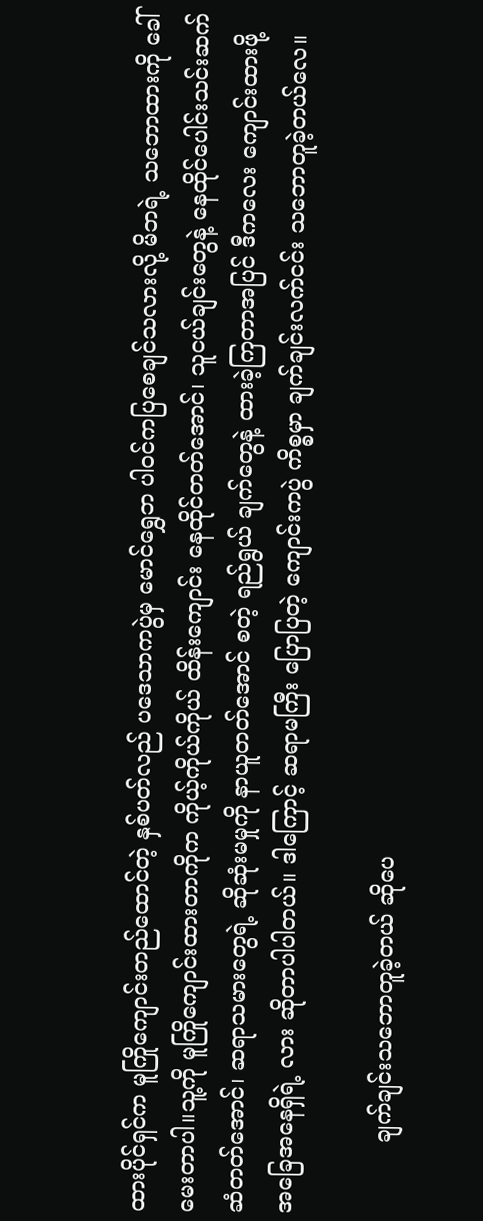ထားပိုင်ရှင်က မူကြိုကျောင်းတည်ထောင်တဲ့ နှစ်ပတ်လည် ပဒေသာကပွဲမှ မောင်ရွှေဘ ပါဝင်ကပြစေချင်သလားလို့ မိဘရဲ့ သဘောထားကို ခေါ်မေးတာပါ။သူ့ကို မူကြိုကျောင်းထားတာကိုက ကိုယ့်ကိုယ်ကိုယ် ထိန်းကျောင်း နေထိုင်တတ်အောင်၊ သူငယ်ချင်းတွေနဲ့ နေထိုင်ပေါင်းသင်းဆက်ဆံတတ်အောင်၊ ဆရာသမားတွေရဲ့ ဆိုဆုံးမမှုကို နာယူတတ်အောင် စတဲ့ ရည်ရွယ် ချက်တွေနဲ့ ထားခဲ့ကြတာအပြင် ဒီကလေး ကျောင်းထားဖို့အခြေအနေရှိရဲ့ လား ဆိုတာပါပါတယ်။ ဒါကြောင့် ဆရာမကြီး ပြောပြတဲ့ ကျောင်းကပွဲ ကိစ္စမှာ ချက်ချင်းလက်ငင်း သဘောတူခဲ့တယ်လေ။

          ချက်ချင်းသဘောတူခဲ့တယ် ဆိုပေ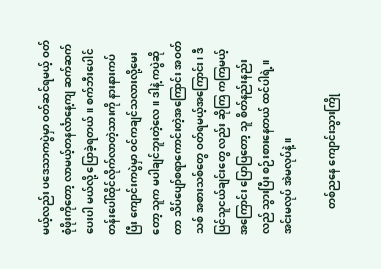မယ့်လည်း ပဒေသာကပွဲမှာ ဝတ်ဆင်ရမယ့် ဝတ်စုံဖိုးကိုတော့ လာမယ့်တနင်္လာနေ့ကျ ဆက်ဆက်ပေးပါ မယ်လို့ ပြောခဲ့ရတယ်။ စက်ဘီးပေါင်တန်းပေါ်ထိုင်လိုက်လာတဲ့သားကို နားနားကပ်ပြီး ကျောင်းကပွဲမှာ ဝင်ကချင်သလားလို့မေးတော့ သူက မပါချင်ဘူးတဲ့လေ။ ဒါနဲ့ ကပွဲဆိုတာ သိပ်ပျော်စရာကောင်းတဲ့အကြောင်း အဝတ်သစ် အစားသစ်တွေ ဝတ်ရမယ့်အကြောင်း၊ ဒီပြင်သူငယ်ချင်းတွေ လည်း ဆိုကြ ကကြမယ့်အကြောင်း ပြောပြတော့ သူ စိတ်နည်းနည်းလည် သွားပြီး စဉ်းစားနေတယ် ထင်ပါရဲ့။ အင်းမလုပ် အဲမလုပ်နဲ့။

          တစ်ညနေ ကျောင်းသွားကြို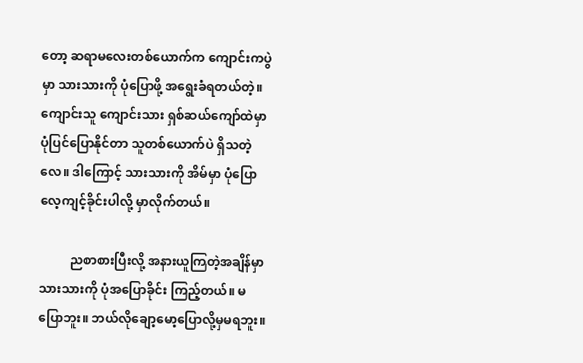တော့ ဆရာမလေးတစ်ယောက်က ကျောင်းကပွဲမှာ သားသားကို ပုံပြောဖို့ အရွေးခံရတယ်တဲ့။ ကျောင်းသူ ကျောင်းသား ရှစ်ဆယ်ကျော်ထဲမှာ ပုံပြင်ပြောနိုင်တာ သူတစ်ယောက်ပဲ ရှိသတဲ့လေ။ ဒါကြောင့် သားသားကို အိမ်မှာ ပုံပြောလေ့ကျင့်ခိုင်းပါလို့ မှာလိုက်တယ်။

          ညစာစားပြီးလို့ အနားယူကြတဲ့အချိန်မှာ သားသားကို ပုံအပြောခိုင်း ကြည့်တယ်။ မပြောဘူး။ ဘယ်လိုချော့မော့ပြောလို့မှမရဘူး။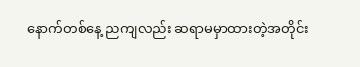နောက်တစ်နေ့ ညကျလည်း ဆရာမမှာထားတဲ့အတိုင်း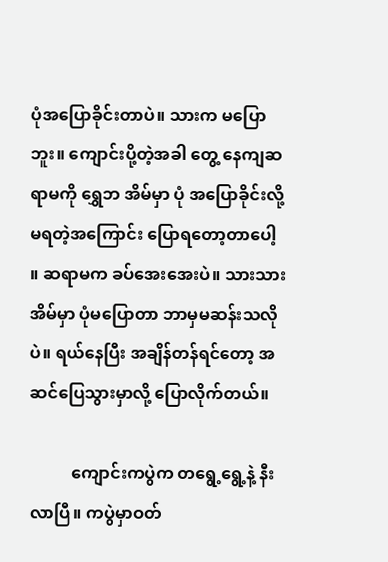ပုံအပြောခိုင်းတာပဲ။ သားက မပြောဘူး။ ကျောင်းပို့တဲ့အခါ တွေ့ နေကျဆရာမကို ရွှေဘ အိမ်မှာ ပုံ အပြောခိုင်းလို့ မရတဲ့အကြောင်း ပြောရတော့တာပေါ့ ။ ဆရာမက ခပ်အေးအေးပဲ။ သားသား အိမ်မှာ ပုံမပြောတာ ဘာမှမဆန်းသလိုပဲ။ ရယ်နေပြီး အချိန်တန်ရင်တော့ အဆင်ပြေသွားမှာလို့ ပြောလိုက်တယ်။

          ကျောင်းကပွဲက တရွေ့ရွေ့နဲ့ နီးလာပြီ။ ကပွဲမှာဝတ်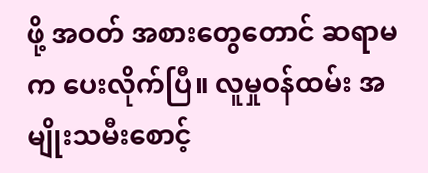ဖို့ အဝတ် အစားတွေတောင် ဆရာမက ပေးလိုက်ပြီ။ လူမှုဝန်ထမ်း အမျိုးသမီးစောင့်